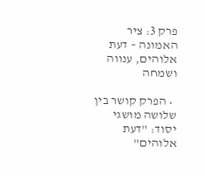פרק 3: ציר האמונה – דעת אלוהים, ענווה ושמחה

  • הפרק קושר בין שלושה מושגי יסוד: "דעת אלוהים"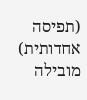(תפיסה אחדותית) מובילה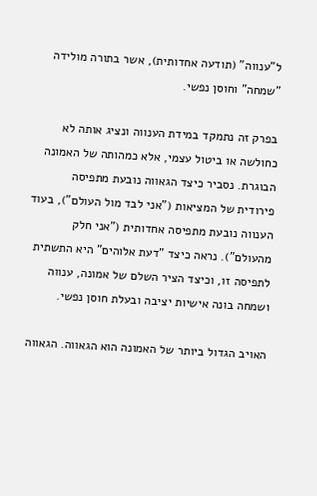ל"ענווה" (תודעה אחדותית), אשר בתורה מולידה "שמחה" וחוסן נפשי.

בפרק זה נתמקד במידת הענווה ונציג אותה לא כחולשה או ביטול עצמי, אלא כמהותה של האמונה הבוגרת. נסביר כיצד הגאווה נובעת מתפיסה פירודית של המציאות ("אני לבד מול העולם"), בעוד הענווה נובעת מתפיסה אחדותית ("אני חלק מהעולם"). נראה כיצד "דעת אלוהים" היא התשתית לתפיסה זו, וכיצד הציר השלם של אמונה, ענווה ושמחה בונה אישיות יציבה ובעלת חוסן נפשי.

האויב הגדול ביותר של האמונה הוא הגאווה. הגאווה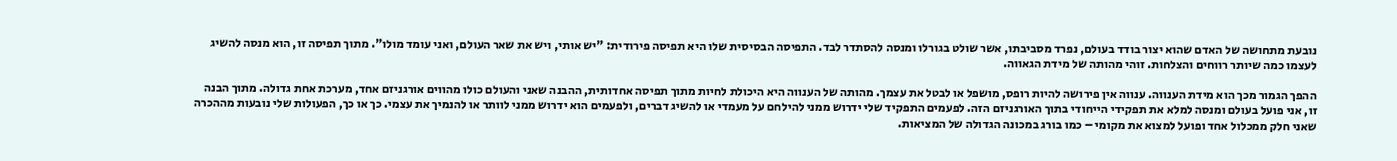נובעת מתחושה של האדם שהוא יצור בודד בעולם, נפרד מסביבתו, אשר שולט בגורלו ומנסה להסתדר לבד. התפיסה הבסיסית שלו היא תפיסה פירודית: "יש אותי, ויש את שאר העולם, ואני עומד מולו". מתוך תפיסה זו, הוא מנסה להשיג לעצמו כמה שיותר רווחים והצלחות. זוהי מהותה של מידת הגאווה.

ההפך הגמור מכך הוא מידת הענווה. ענווה אין פירושה להיות רופס, מושפל או לבטל את עצמך. מהותה של הענווה היא היכולת לחיות מתוך תפיסה אחדותית, ההבנה שאני והעולם כולו מהווים אורגניזם אחד, מערכת אחת גדולה. מתוך הבנה זו, אני פועל בעולם ומנסה למלא את תפקידי הייחודי בתוך האורגניזם הזה. לפעמים התפקיד שלי ידרוש ממני להילחם על מעמדי או להשיג דברים, ולפעמים הוא ידרוש ממני לוותר או להנמיך את עצמי. כך או כך, הפעולות שלי נובעות מההכרה שאני חלק ממכלול אחד ופועל למצוא את מקומי – כמו בורג במכונה הגדולה של המציאות.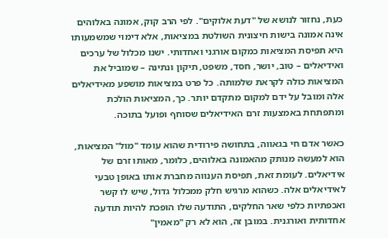כעת, נחזור לנושא של "דעת אלוקים". לפי הרב קוק, אמונה באלוהים אינה אמונה בישות חיצונית השולטת במציאות, אלא דימוי שמשמעותו היא תפיסת המציאות כמקום אורגני ואחדותי. ישנו מכלול של ערכים ואידיאלים – טוב, יושר, חסד, משפט, תיקון ונתינה – שמוביל את המציאות כולה לקראת שלמותה. כל פרט במציאות מושפע מאידיאלים אלה ומובל על ידם למקום מתקדם יותר. כך, המציאות הולכת ומתפתחת באמצעות זרם האידיאלים שסוחף ופועל בתוכה.

כאשר אדם חי בגאווה, בתחושה פירודית שהוא עומד "מול" המציאות, הוא למעשה מנותק מהאמונה באלוהים, כלומר, מאותו זרם של אידיאלים. לעומת זאת, תפיסת הענווה מחברת אותו באופן טבעי לאידיאלים אלה. כשהוא מרגיש חלק ממכלול גדול, שיש לו קשר ואכפתיות כלפי שאר החלקים, התודעה שלו הופכת להיות תודעה אחדותית ואורגנית. במובן זה, הוא לא רק "מאמין"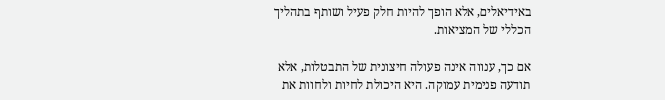באידיאלים, אלא הופך להיות חלק פעיל ושותף בתהליך הכללי של המציאות.

אם כך, ענווה אינה פעולה חיצונית של התבטלות, אלא תודעה פנימית עמוקה. היא היכולת לחיות ולחוות את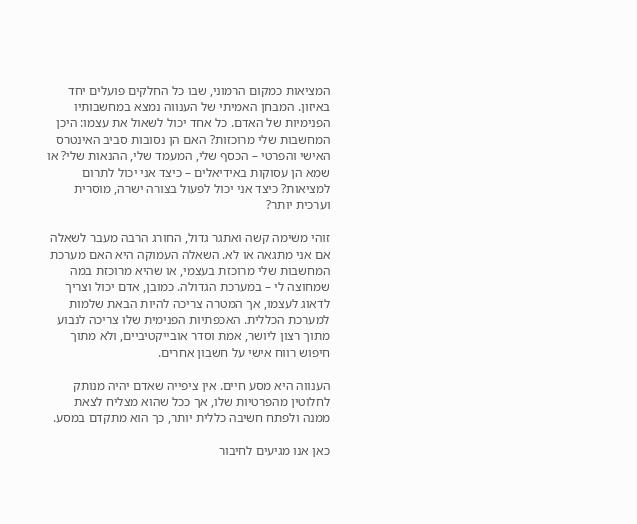המציאות כמקום הרמוני, שבו כל החלקים פועלים יחד באיזון. המבחן האמיתי של הענווה נמצא במחשבותיו הפנימיות של האדם. כל אחד יכול לשאול את עצמו: היכן המחשבות שלי מרוכזות? האם הן נסובות סביב האינטרס האישי והפרטי – הכסף שלי, המעמד שלי, ההנאות שלי? או שמא הן עסוקות באידיאלים – כיצד אני יכול לתרום למציאות? כיצד אני יכול לפעול בצורה ישרה, מוסרית וערכית יותר?

זוהי משימה קשה ואתגר גדול, החורג הרבה מעבר לשאלה אם אני מתגאה או לא. השאלה העמוקה היא האם מערכת המחשבות שלי מרוכזת בעצמי, או שהיא מרוכזת במה שמחוצה לי – במערכת הגדולה. כמובן, אדם יכול וצריך לדאוג לעצמו, אך המטרה צריכה להיות הבאת שלמות למערכת הכללית. האכפתיות הפנימית שלו צריכה לנבוע מתוך רצון ליושר, אמת וסדר אובייקטיביים, ולא מתוך חיפוש רווח אישי על חשבון אחרים.

הענווה היא מסע חיים. אין ציפייה שאדם יהיה מנותק לחלוטין מהפרטיות שלו, אך ככל שהוא מצליח לצאת ממנה ולפתח חשיבה כללית יותר, כך הוא מתקדם במסע.

כאן אנו מגיעים לחיבור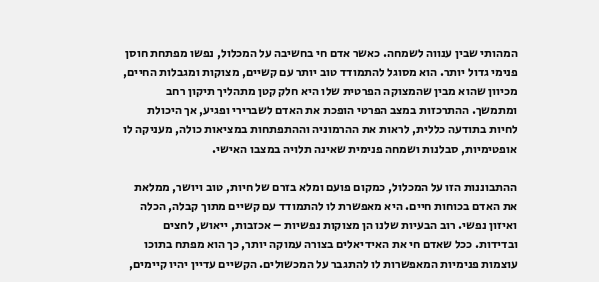המהותי שבין ענווה לשמחה. כאשר אדם חי בחשיבה על המכלול, נפשו מפתחת חוסן פנימי גדול יותר. הוא מסוגל להתמודד טוב יותר עם קשיים, מצוקות ומגבלות החיים, מכיוון שהוא מבין שהמצוקה הפרטית שלו היא חלק קטן מתהליך תיקון רחב ומתמשך. ההתרכזות במצב הפרטי הופכת את האדם לשברירי ופגיע, אך היכולת לחיות בתודעה כללית, לראות את ההרמוניה וההתפתחות במציאות כולה, מעניקה לו אופטימיות, סבלנות ושמחה פנימית שאינה תלויה במצבו האישי.

ההתבוננות הזו על המכלול, כמקום פועם ומלא בזרם של חיות, טוב ויושר, ממלאת את האדם בכוחות חיים. היא מאפשרת לו להתמודד עם קשיים מתוך קבלה, הכלה ואיזון נפשי. רוב הבעיות שלנו הן מצוקות נפשיות – אכזבות, ייאוש, לחצים ובדידות. ככל שאדם חי את האידיאלים בצורה עמוקה יותר, כך הוא מפתח בתוכו עוצמות פנימיות המאפשרות לו להתגבר על המכשולים. הקשיים עדיין יהיו קיימים,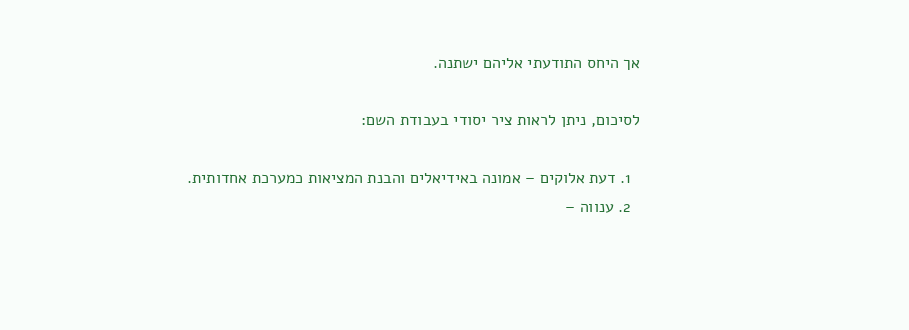אך היחס התודעתי אליהם ישתנה.

לסיכום, ניתן לראות ציר יסודי בעבודת השם:

  1. דעת אלוקים – אמונה באידיאלים והבנת המציאות כמערכת אחדותית.
  2. ענווה –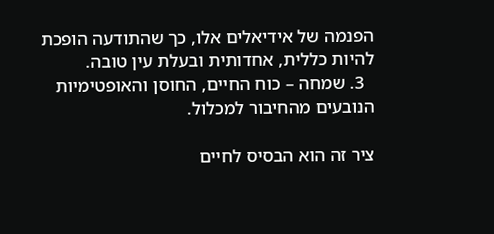הפנמה של אידיאלים אלו, כך שהתודעה הופכת להיות כללית, אחדותית ובעלת עין טובה.
  3. שמחה – כוח החיים, החוסן והאופטימיות הנובעים מהחיבור למכלול.

ציר זה הוא הבסיס לחיים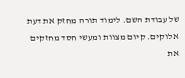של עבודת השם. לימוד תורה מחזק את דעת אלוקים. קיום מצוות ומעשי חסד מחזקים את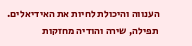הענווה והיכולת לחיות את האידיאלים. תפילה, שירה והודיה מחזקות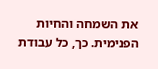את השמחה והחיות הפנימית. כך, כל עבודת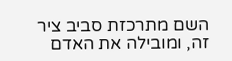השם מתרכזת סביב ציר זה, ומובילה את האדם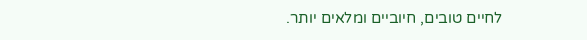לחיים טובים, חיוביים ומלאים יותר.